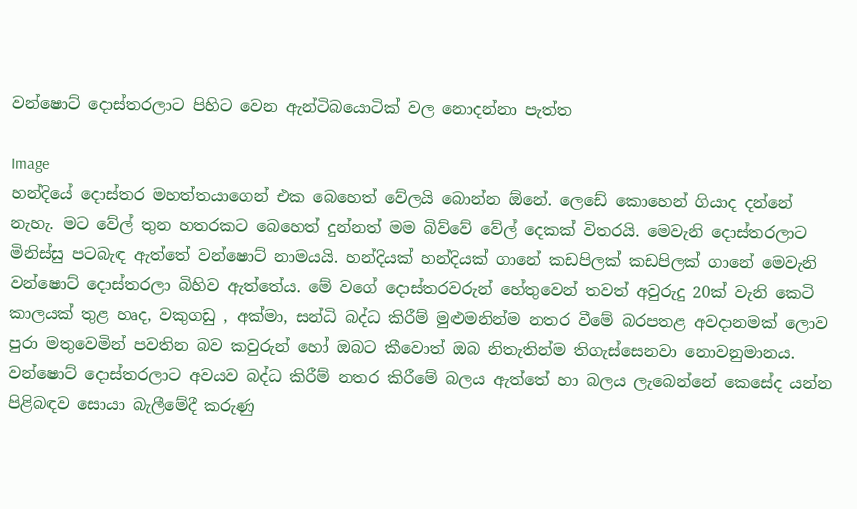වන්ෂොට් දොස්තරලාට පිහිට වෙන ඇන්ටිබයොටික් වල නොදන්නා පැත්ත

Image
හන්දියේ දොස්තර මහත්තයාගෙන් එක බෙහෙත් වේලයි බොන්න ඕනේ. ලෙඩේ කොහෙන් ගියාද දන්නේ නැහැ. මට වේල් තුන හතරකට බෙහෙත් දුන්නත් මම බිව්වේ වේල් දෙකක් විතරයි. මෙවැනි දොස්තරලාට මිනිස්සු පටබැඳ ඇත්තේ වන්ෂොට් නාමයයි. හන්දියක් හන්දියක් ගානේ කඩපිලක් කඩපිලක් ගානේ මෙවැනි වන්ෂොට් දොස්තරලා බිහිව ඇත්තේය. මේ වගේ දොස්තරවරුන් හේතුවෙන් තවත් අවුරුදු 20ක් වැනි කෙටි කාලයක් තුළ හෘද, වකුගඩු , අක්මා, සන්ධි බද්ධ කිරීම් මුළුමනින්ම නතර වීමේ බරපතළ අවදානමක් ලොව පුරා මතුවෙමින් පවතින බව කවුරුන් හෝ ඔබට කීවොත් ඔබ නිතැතින්ම තිගැස්සෙනවා නොවනුමානය. වන්ෂොට් දොස්තරලාට අවයව බද්ධ කිරීම් නතර කිරීමේ බලය ඇත්තේ හා බලය ලැබෙන්නේ කෙසේද යන්න පිළිබඳව සොයා බැලීමේදී කරුණු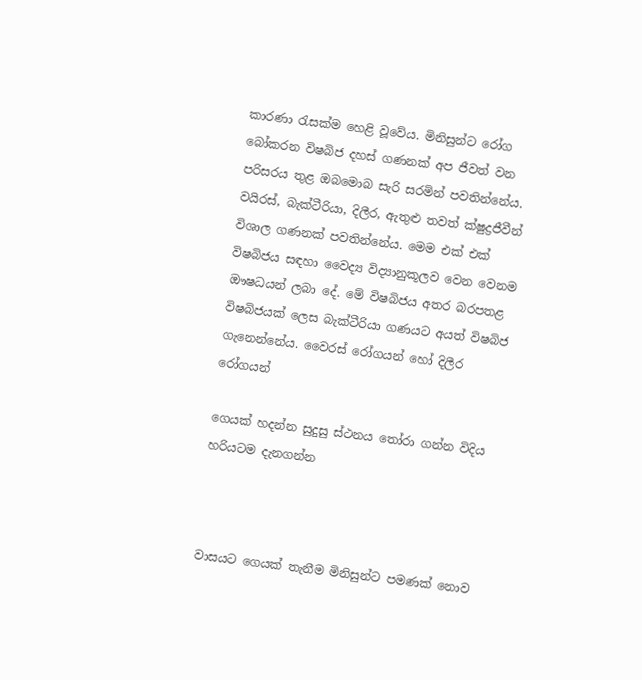කාරණා රැසක්ම හෙළි වූවේය. මිනිසුන්ට රෝග බෝකරන විෂබිජ දහස් ගණනක් අප ජීවත් වන පරිසරය තුළ ඔබමොබ සැරි සරමින් පවතින්නේය. වයිරස්, බැක්ටීරියා, දිලීර, ඇතුළු තවත් ක්ෂුද්‍රජීවීන් විශාල ගණනක් පවතින්නේය. මෙම එක් එක් විෂබිජය සඳහා වෛද්‍ය විද්‍යානුකූලව වෙන වෙනම ඖෂධයන් ලබා දේ. මේ විෂබිජය අතර බරපතළ විෂබිජයක් ලෙස බැක්ටීරියා ගණයට අයත් විෂබිජ ගැනෙන්නේය. වෛරස් රෝගයන් හෝ දිලීර රෝගයන්

ගෙයක් හදන්න සුදුසු ස්ථනය තෝරා ගන්න විදිය හරියටම දැනගන්න



වාසයට ගෙයක් තැනීම මිනිසුන්ට පමණක් නොව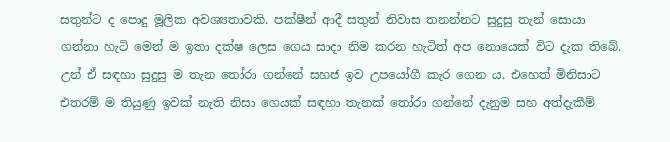සතුන්ට ද පොදු මූලික අවශ්‍යතාවකි. පක්ෂීන් ආදී සතුන් නිවාස තනන්නට සුදුසු තැන් සොයා ගන්නා හැටි මෙන් ම ඉතා දක්ෂ ලෙස ගෙය සාදා නිම කරන හැටිත් අප නොයෙක් විට දැක තිබේ. උන් ඒ සඳහා සුදුසු ම තැන තෝරා ගන්නේ සහජ ඉව උපයෝගී කැර ගෙන ය. එහෙත් මිනිසාට එතරම් ම තියුණු ඉවක් නැති නිසා ගෙයක් සඳහා තැනක් තෝරා ගන්නේ දැනුම සහ අත්දැකීම්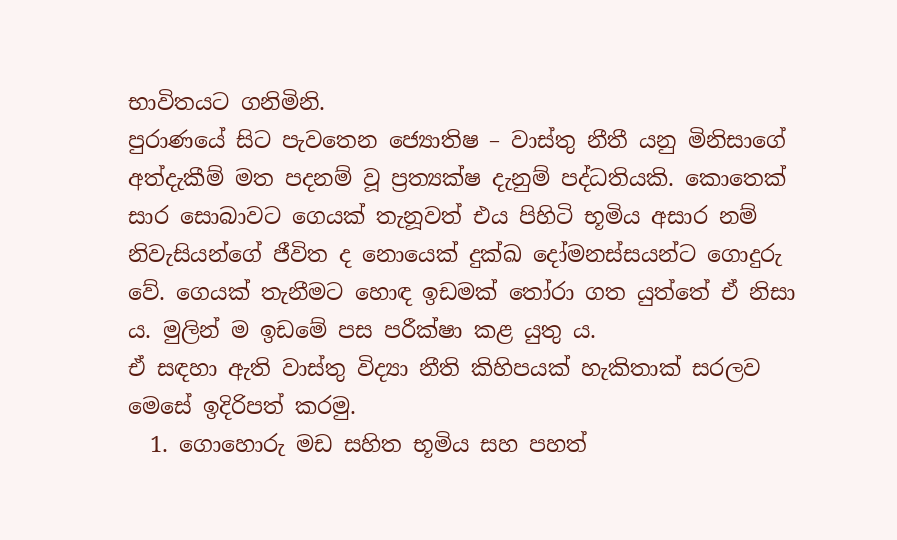භාවිතයට ගනිමිනි.
පුරාණයේ සිට පැවතෙන ජ්‍යොතිෂ – වාස්තු නීතී යනු මිනිසාගේ අත්දැකීම් මත පදනම් වූ ප්‍රත්‍යක්ෂ දැනුම් පද්ධතියකි. කොතෙක් සාර සොබාවට ගෙයක් තැනූවත් එය පිහිටි භූමිය අසාර නම් නිවැසියන්ගේ ජීවිත ද නොයෙක් දුක්ඛ දෝමනස්සයන්ට ගොදුරු වේ. ගෙයක් තැනීමට හොඳ ඉඩමක් තෝරා ගත යුත්තේ ඒ නිසා ය. මුලින් ම ඉඩමේ පස පරීක්ෂා කළ යුතු ය.
ඒ සඳහා ඇති වාස්තු විද්‍යා නීති කිහිපයක් හැකිතාක් සරලව මෙසේ ඉදිරිපත් කරමු.
  1. ගොහොරු මඩ සහිත භූමිය සහ පහත්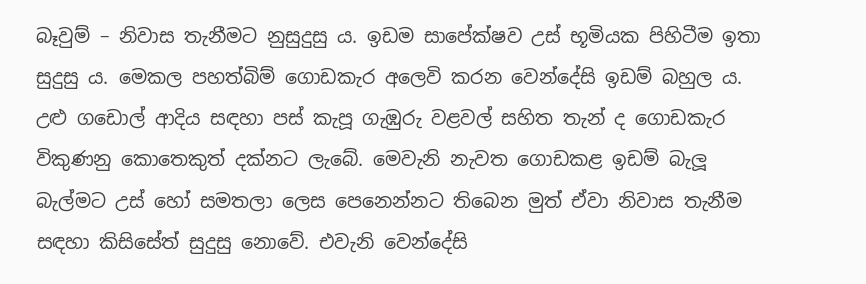බෑවුම් – නිවාස තැනීමට නුසුදුසු ය. ඉඩම සාපේක්ෂව උස් භූමියක පිහිටීම ඉතා සුදුසු ය. මෙකල පහත්බිම් ගොඩකැර අලෙවි කරන වෙන්දේසි ඉඩම් බහුල ය. උළු ගඩොල් ආදිය සඳහා පස් කැපූ ගැඹුරු වළවල් සහිත තැන් ද ගොඩකැර විකුණනු කොතෙකුත් දක්නට ලැබේ. මෙවැනි නැවත ගොඩකළ ඉඩම් බැලූ බැල්මට උස් හෝ සමතලා ලෙස පෙනෙන්නට තිබෙන මුත් ඒවා නිවාස තැනීම සඳහා කිසිසේත් සුදුසු නොවේ. එවැනි වෙන්දේසි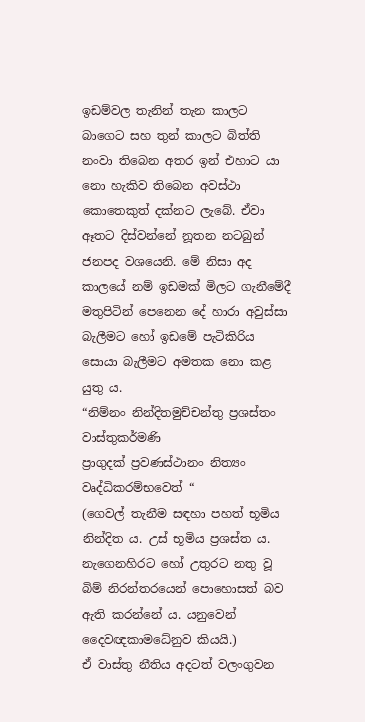ඉඩම්වල තැනින් තැන කාලට බාගෙට සහ තුන් කාලට බිත්ති නංවා තිබෙන අතර ඉන් එහාට යා නො හැකිව තිබෙන අවස්ථා කොතෙකුත් දක්නට ලැබේ. ඒවා ඈතට දිස්වන්නේ නූතන නටබුන් ජනපද වශයෙනි. මේ නිසා අද කාලයේ නම් ඉඩමක් මිලට ගැනීමේදී මතුපිටින් පෙනෙන දේ හාරා අවුස්සා බැලීමට හෝ ඉඩමේ පැටිකිරිය සොයා බැලීමට අමතක නො කළ යුතු ය.
“නිම්නං නින්දිතමුච්චන්තු ප්‍රශස්තං වාස්තුකර්මණි
ප්‍රාගුදක් ප්‍රවණස්ථානං නිත්‍යං වෘද්ධිකරම්භවෙත් “
(ගෙවල් තැනීම සඳහා පහත් භූමිය නින්දිත ය. උස් භූමිය ප්‍රශස්ත ය. නැගෙනහිරට හෝ උතුරට නතු වූ බිම් නිරන්තරයෙන් පොහොසත් බව ඇති කරන්නේ ය. යනුවෙන් දෛවඥකාමධේනුව කියයි.)
ඒ වාස්තු නීතිය අදටත් වලංගුවන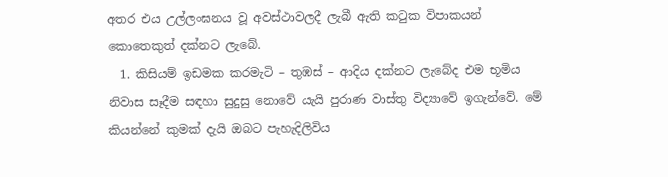අතර එය උල්ලංඝනය වූ අවස්ථාවලදී ලැබී ඇති කටුක විපාකයන් කොතෙකුත් දක්නට ලැබේ.
  1. කිසියම් ඉඩමක කරමැටි – තුඹස් – ආදිය දක්නට ලැබේද එම භූමිය නිවාස සෑදීම සඳහා සුදුසු නොවේ යැයි පුරාණ වාස්තු විද්‍යාවේ ඉගැන්වේ. මේ කියන්නේ කුමක් දැයි ඔබට පැහැදිලිවිය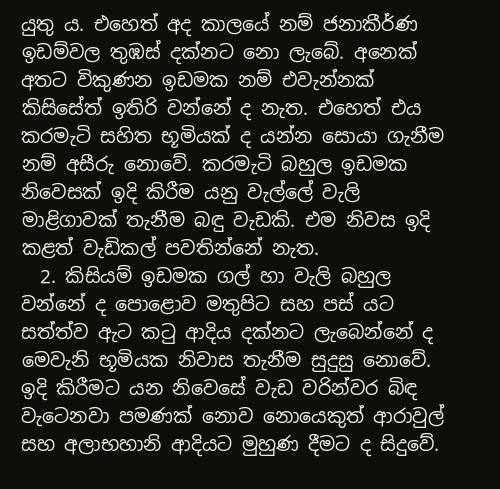යුතු ය. එහෙත් අද කාලයේ නම් ජනාකීර්ණ ඉඩම්වල තුඹස් දක්නට නො ලැබේ. අනෙක් අතට විකුණන ඉඩමක නම් එවැන්නක් කිසිසේත් ඉතිරි වන්නේ ද නැත. එහෙත් එය කරමැටි සහිත භූමියක් ද යන්න සොයා ගැනීම නම් අසීරු නොවේ. කරමැටි බහුල ඉඩමක නිවෙසක් ඉදි කිරීම යනු වැල්ලේ වැලි මාළිගාවක් තැනීම බඳු වැඩකි. එම නිවස ඉදි කළත් වැඩිකල් පවතින්නේ නැත.
  2. කිසියම් ඉඩමක ගල් හා වැලි බහුල වන්නේ ද පොළොව මතුපිට සහ පස් යට සත්ත්ව ඇට කටු ආදිය දක්නට ලැබෙන්නේ ද මෙවැනි භූමියක නිවාස තැනීම සුදුසු නොවේ. ඉදි කිරීමට යන නිවෙසේ වැඩ වරින්වර බිඳ වැටෙනවා පමණක් නොව නොයෙකුත් ආරාවුල් සහ අලාභහානි ආදියට මුහුණ දීමට ද සිදුවේ.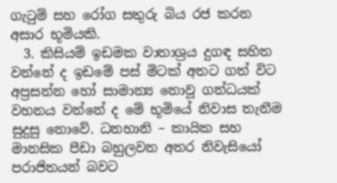ගැටුම් සහ රෝග සතුරු බිය රජ කරන අසාර භූමියකි.
  3. කිසියම් ඉඩමක වාතාශ්‍රය දුගඳ සහිත වන්නේ ද ඉඩමේ පස් මිටක් අතට ගත් විට අප්‍රසන්න හෝ සාමාන්‍ය නොවූ ගන්ධයක් වහනය වන්නේ ද මේ භූමියේ නිවාස තැනීම සුදුසු නොවේ. ධනහානි – කායික සහ මානසික පීඩා බහුලවන අතර නිවැසියෝ පරාජිතයන් බවට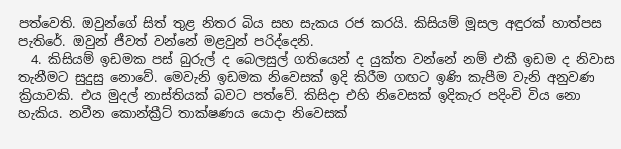පත්වෙති. ඔවුන්ගේ සිත් තුළ නිතර බිය සහ සැකය රජ කරයි. කිසියම් මූසල අඳුරක් හාත්පස පැතිරේ. ඔවුන් ජීවත් වන්නේ මළවුන් පරිද්දෙනි.
  4. කිසියම් ඉඩමක පස් බුරුල් ද බෙලසුල් ගතියෙන් ද යුක්ත වන්නේ නම් එකී ඉඩම ද නිවාස තැනීමට සුදුසු නොවේ. මෙවැනි ඉඩමක නිවෙසක් ඉදි කිරීම ගඟට ඉණි කැපීම වැනි අනුවණ ක්‍රියාවකි. එය මුදල් නාස්තියක් බවට පත්වේ. කිසිදා එහි නිවෙසක් ඉදිකැර පදිංචි විය නො හැකිය. නවීන කොන්ක්‍රීට් තාක්ෂණය යොදා නිවෙසක්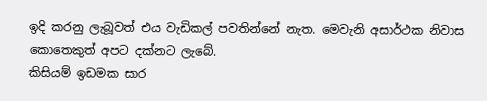ඉදි කරනු ලැබූවත් එය වැඩිකල් පවතින්නේ නැත. මෙවැනි අසාර්ථක නිවාස කොතෙකුත් අපට දක්නට ලැබේ.
කිසියම් ඉඩමක සාර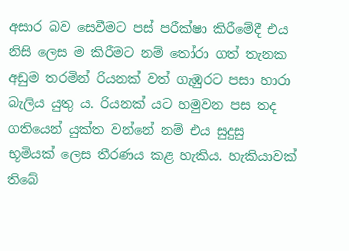අසාර බව සෙවීමට පස් පරීක්ෂා කිරීමේදී එය නිසි ලෙස ම කිරීමට නම් තෝරා ගත් තැනක අඩුම තරමින් රියනක් වත් ගැඹුරට පසා හාරා බැලිය යුතු ය. රියනක් යට හමුවන පස තද ගතියෙන් යුක්ත වන්නේ නම් එය සුදුසු භූමියක් ලෙස තීරණය කළ හැකිය. හැකියාවක් තිබේ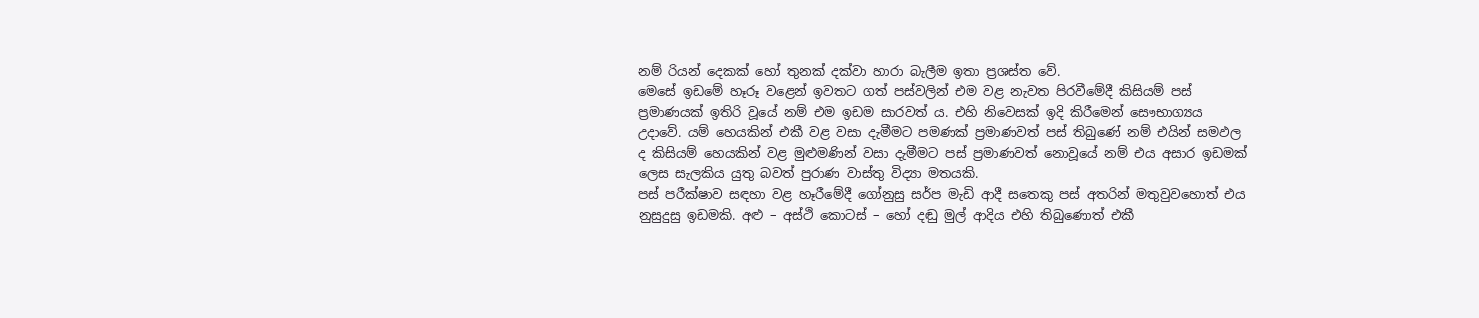නම් රියන් දෙකක් හෝ තුනක් දක්වා හාරා බැලීම ඉතා ප්‍රශස්ත වේ.
මෙසේ ඉඩමේ හෑරූ වළෙන් ඉවතට ගත් පස්වලින් එම වළ නැවත පිරවීමේදී කිසියම් පස් ප්‍රමාණයක් ඉතිරි වූයේ නම් එම ඉඩම සාරවත් ය. එහි නිවෙසක් ඉදි කිරීමෙන් සෞභාග්‍යය උදාවේ. යම් හෙයකින් එකී වළ වසා දැමීමට පමණක් ප්‍රමාණවත් පස් තිබුණේ නම් එයින් සමඵල ද කිසියම් හෙයකින් වළ මුළුමණින් වසා දැමීමට පස් ප්‍රමාණවත් නොවූයේ නම් එය අසාර ඉඩමක් ලෙස සැලකිය යුතු බවත් පුරාණ වාස්තු විද්‍යා මතයකි.
පස් පරීක්ෂාව සඳහා වළ හෑරීමේදී ගෝනුසු සර්ප මැඩි ආදී සතෙකු පස් අතරින් මතුවුවහොත් එය නුසුදුසු ඉඩමකි. අළු – අස්ථි කොටස් – හෝ දඬු මුල් ආදිය එහි තිබුණොත් එකී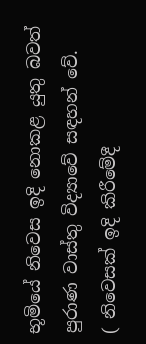භූමියේ නිවෙස ඉදි නොකළ යුතු බවත් පුරාණ වාස්තු විද්‍යාවේ සඳහන් වේ.
( නිවෙසක් ඉදි කිරීමේදී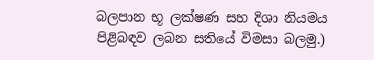බලපාන භූ ලක්ෂණ සහ දිශා නියමය පිළිබඳව ලබන සතියේ විමසා බලමු.)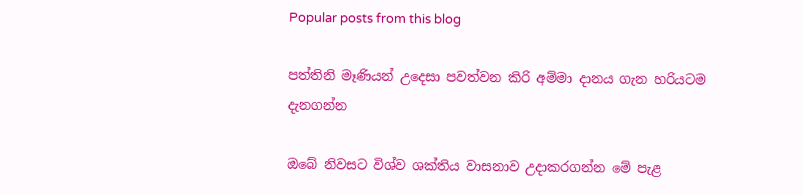Popular posts from this blog

පත්තිනි මෑණියන් උදෙසා පවත්වන කිරි අම්මා දානය ගැන හරියටම දැනගන්න

ඔබේ නිවසට විශ්ව ශක්තිය වාසනාව උදාකරගන්න මේ පැළ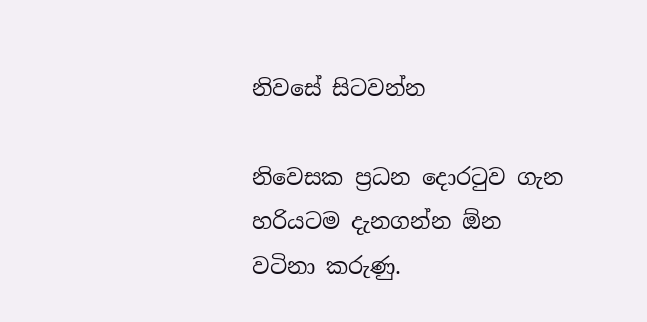නිවසේ සිටවන්න

නිවෙසක ප්‍රධන දොරටුව ගැන හරියටම දැනගන්න ඕන වටිනා කරුණු.